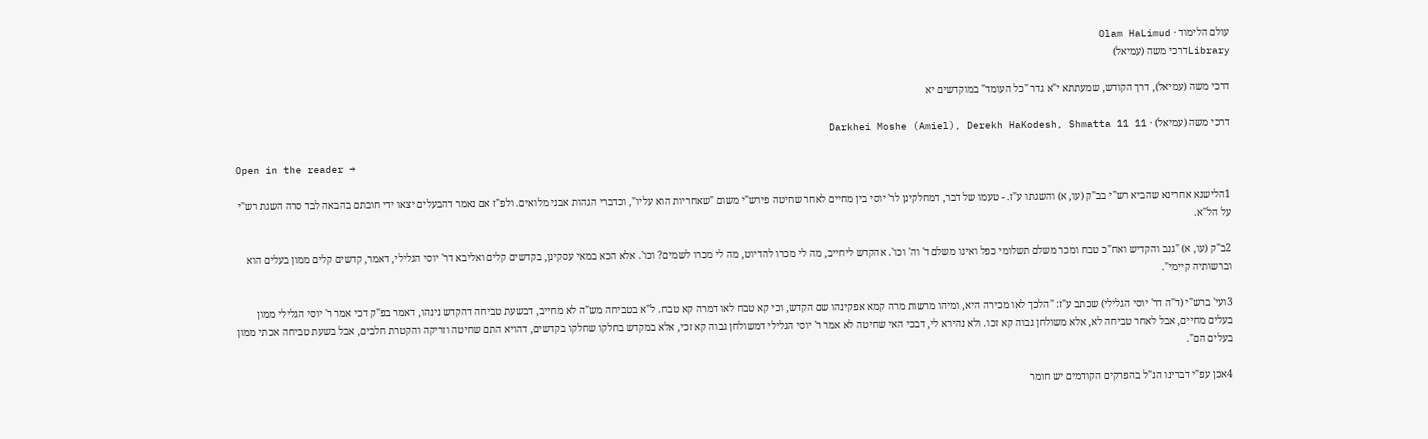עולם הלימוד · Olam HaLimud
Libraryדרכי משה (עמיאל)

דרכי משה (עמיאל), דרך הקודש, שמעתתא י"א גדר "כל העומד" במוקדשים יא

דרכי משה (עמיאל) · Darkhei Moshe (Amiel), Derekh HaKodesh, Shmatta 11 11

Open in the reader →

1הלישנא אחרינא שהביא רש"י בב"ק (עו, א) והשגתו ע"ז. - טעמו של דבר, דמחלקינן לר' יוסי בין מחיים לאחר שחיטה פירש"י משום "שאחריות הוא עליו", וכדברי הגהות אבני מלואים. ולפ"ז אם נאמר דהבעלים יצאו ידי חובתם בהבאה לבד סרה השגת רש"י על הל"א.

2ב"ק (עו, א) "גנב והקדיש ואח"כ טבח ומכר משלם תשלומי כפל ואינו משלם ד' וה' וכו'. אהקדש ליחייב, מה לי מכרו להדיוט, מה לי מכרו לשמים? וכו'. אלא הכא במאי עסקינן, בקדשים קלים ואליבא דר' יוסי הגלילי, דאמר, קדשים קלים ממון בעלים הוא וברשותיה קיימי".

3ועי' ברש"י (ד"ה דר' יוסי הגלילי) שכתב ע"ז: "הלכך לאו מכירה היא, ומיהו מרשות מרה קמא אפקינהו שם הקדש, וכי קא טבח לאו דמרה קא טבח. ל"א בטביחה מש"ה לא מחייב, דבשעת טביחה דהקדש נינהו, דאמר בפ"ק דכי אמר ר' יוסי הגלילי ממון בעלים מחיים, אבל לאחר טביחה לא, אלא משולחן גבוה קא זכו. ולא נהירא לי, דבכי האי שחיטה לא אמר ר' יוסי הגלילי דמשולחן גבוה קא זכי, אלא במקדש בחלקו שחלקו בקדשים, דהויא התם שחיטה וזריקה והקטרת חלבים, אבל בשעת טביחה אכתי ממון בעלים הם".

4אכן עפ"י דברינו הנ"ל בהפרקים הקודמים יש חומר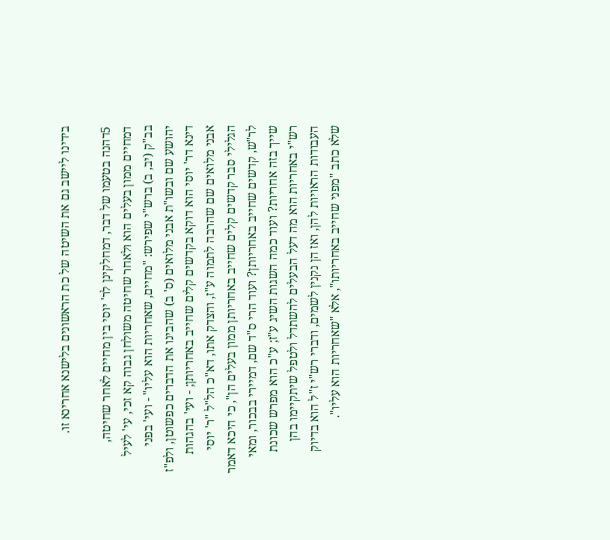בידינו ליישב גם את השיטה של כת הראשונים בלישנא אחרינא זו.

5דהנה בטעמו של דבר, דמחלקינן לר' יוסי בין מחיים לאחר שחיטה, דמחיים ממון בעלים הוא ולאחר שחיטה משולחן גבוה קא זכי, עי' לעיל בב"ק (יב, ב) ברש"י שפירש: "מחיים, שאחריות הוא עליו" - ועי' בפני יהושע שם ובשו"ת אבני מלואים (ס' ב) שהבינו את הדברים כפשוטן, ולפ"ז דינא דר' יוסי הוא דוקא בקדשים קלים שחייב באחריותן; - ועי' בהגהות אבני מלואים שם שהרבה לתמוה ע"ז, והצדק אתו, דא"כ הל"ל "ר' יוסי הגלילי סבר קדשים קלים שחייב באחריותן ממון בעלים הן", כי היכא דאמר לר"ש, קדשים שחייב באחריותן? ועוד הרי ס"ד שם, דמיירי בבכור, ומאי שייך בזה אחריות? ועוד כמה השגות השיג ע"ז; ע"כ הוא מפרש שכונת רש"י באחריות הוא מה דעל הבעלים להשתדל ולטפל שיתקיימו בהן העבודות הראויות להן, ואז הן נקנין לשמים, ודברי רש"י ז"ל הוא בדיוק שלא כתב "מפני שחייב באחריותו", אלא "שאחריות הוא עליו".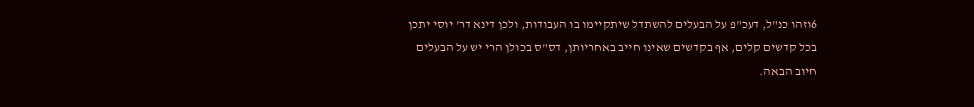6וזהו כנ"ל, דעכ"פ על הבעלים להשתדל שיתקיימו בו העבודות, ולכן דינא דר' יוסי יתכן בכל קדשים קלים, אף בקדשים שאינו חייב באחריותן, דס"ס בכולן הרי יש על הבעלים חיוב הבאה.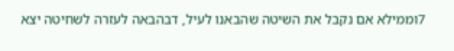7וממילא אם נקבל את השיטה שהבאנו לעיל, דבהבאה לעזרה לשחיטה יצא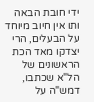ידי חובת הבאה ותו אין חיוב מיוחד על הבעלים, הרי יצדקו מאד הכת הראשונים של הל"א שכתבו, דמש"ה על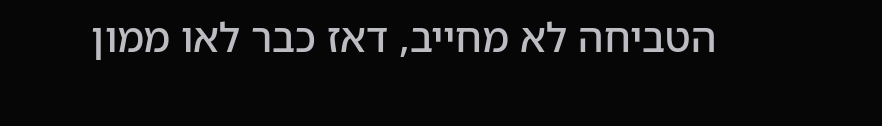הטביחה לא מחייב, דאז כבר לאו ממון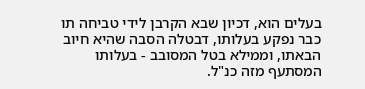בעלים הוא, דכיון שבא הקרבן לידי טביחה תו כבר נפקע בעלותו, דבטלה הסבה שהיא חיוב הבאתו, וממילא בטל המסובב - בעלותו המסתעף מזה כנ"ל.